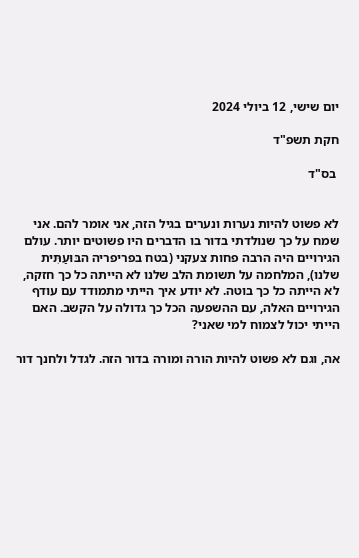יום שישי, 12 ביולי 2024

חקת תשפ"ד

 בס"ד


לא פשוט להיות נערות ונערים בגיל הזה, אני אומר להם. אני שמח על כך שנולדתי בדור בו הדברים היו פשוטים יותר. עולם הגירויים היה הרבה פחות צעקני (בטח בפריפריה הבּוּעַתִּית שלנו), המלחמה על תשומת הלב שלנו לא הייתה כל כך חזקה, לא הייתה כל כך בוטה. לא יודע איך הייתי מתמודד עם עודף הגירויים האלה, עם ההשפעה הכל כך גדולה על הקשב. האם הייתי יכול לצמוח למי שאני?

אה, וגם לא פשוט להיות הורה ומורה בדור הזה. לגדל ולחנך דור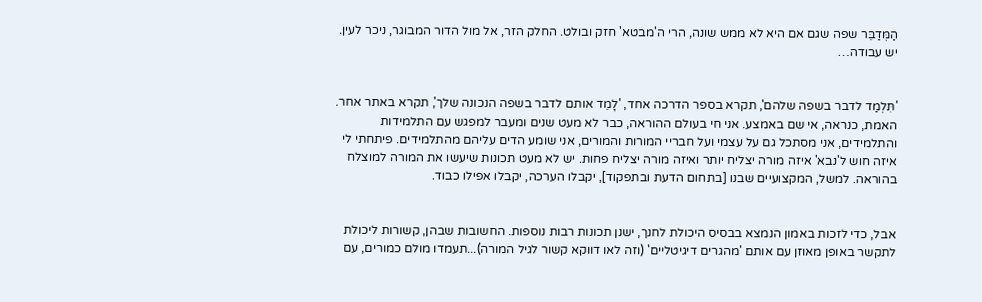הַמְּדַבֵּר שפה שגם אם היא לא ממש שונה, הרי ה'מבטא' חזק ובולט. החלק הזר, אל מול הדור המבוגר, ניכר לעין. יש עבודה…


'תִּלְמַד לדבר בשפה שלהם', תקרא בספר הדרכה אחד, 'לָמֵד אותם לדבר בשפה הנכונה שלך', תקרא באתר אחר. האמת, כנראה, אי שם באמצע. אני חי בעולם ההוראה, כבר לא מעט שנים ומעבר למפגש עם התלמידות והתלמידים, אני מסתכל גם על עצמי ועל חבריי המורות והמורים, אני שומע הדים עליהם מהתלמידים. פיתחתי לי איזה חוש ל'נבא' איזה מורה יצליח יותר ואיזה מורה יצליח פחות. יש לא מעט תכונות שיעשו את המורה למוצלח בהוראה. למשל, המקצועיים שבנו [בתחום הדעת ובתפקוד], יקבלו הערכה, יקבלו אפילו כבוד.


אבל, כדי לזכות באמון הנמצא בבסיס היכולת לחנך, ישנן תכונות רבות נוספות. החשובות שבהן, קשורות ליכולת לתקשר באופן מאוזן עם אותם 'מהגרים דיגיטליים' (וזה לאו דווקא קשור לגיל המורה)...תעמדו מולם כמורים, עם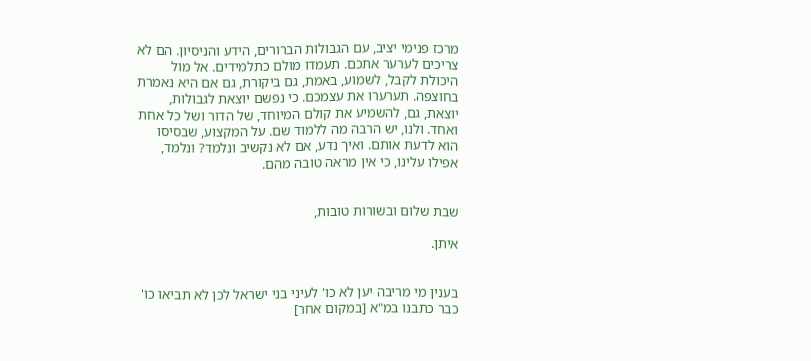מרכז פנימי יציב, עם הגבולות הברורים, הידע והניסיון. הם לא צריכים לערער אתכם. תעמדו מולם כתלמידים. אל מול היכולת לקבל, לשמוע, באמת, גם ביקורת, גם אם היא נאמרת בחוצפה. תערערו את עצמכם. כי נפשם יוצאת לגבולות, יוצאת, גם, להשמיע את קולם המיוחד, של הדור ושל כל אחת ואחד. ולנו, יש הרבה מה ללמוד שם. על המקצוע, שבסיסו  הוא לדעת אותם. ואיך נדע, אם לא נקשיב ונלמד? ונלמד, אפילו עלינו, כי אין מראה טובה מהם.


שבת שלום ובשורות טובות,

איתן.


בענין מי מריבה יען לא כו' לעיני בני ישראל לכן לא תביאו כו' כבר כתבנו במ"א [במקום אחר]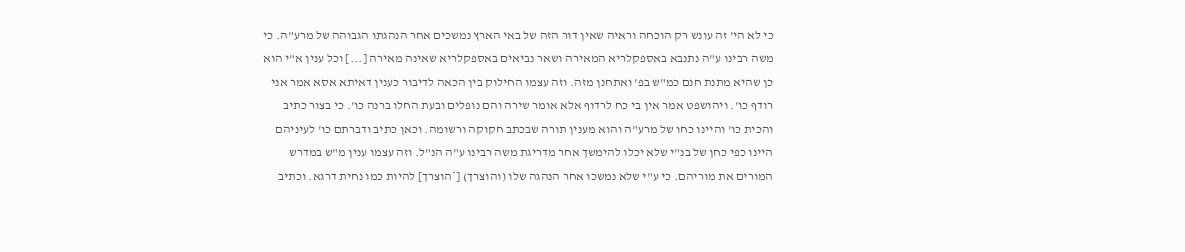כי לא הי' זה עונש רק הוכחה וראיה שאין דור הזה של באי הארץ נמשכים אחר הנהגתו הגבוהה של מרע"ה. כי משה רבינו ע"ה נתנבא באספקלריא המאירה ושאר נביאים באספקלריא שאינה מאירה [...] וכל ענין א"י הוא כן שהיא מתנת חנם כמ"ש בפ' ואתחנן מזה. וזה עצמו החילוק בין הכאה לדיבור כענין דאיתא אסא אמר אני רודף כו'. ויהושפט אמר אין בי כח לרדוף אלא אומר שירה והם נופלים ובעת החלו ברנה כו'. כי בצור כתיב והכית כו' והיינו כחו של מרע"ה והוא מענין תורה שבכתב חקוקה ורשומה. וכאן כתיב ודברתם כו' לעיניהם היינו כפי כחן של בנ"י שלא יכלו להימשך אחר מדריגת משה רבינו ע"ה הנ"ל. וזה עצמו ענין מ"ש במדרש המורים את מוריהם. כי ע"י שלא נמשכו אחר הנהגה שלו (והוצרך) [*הוצרך] להיות כמו נחית דרגא. וכתיב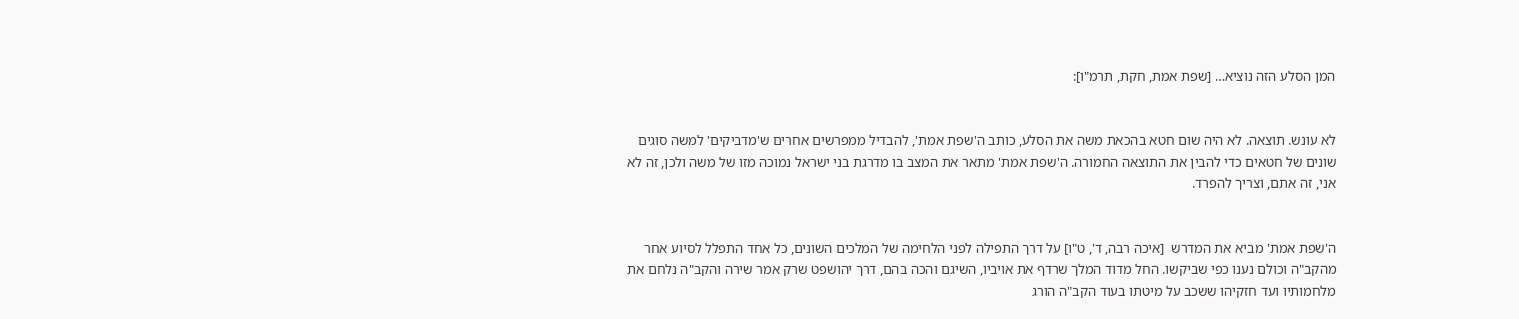המן הסלע הזה נוציא… [שפת אמת, חקת, תרמ"ו]:


לא עונש. תוצאה. לא היה שום חטא בהכאת משה את הסלע, כותב ה'שפת אמת', להבדיל ממפרשים אחרים ש'מדביקים' למשה סוגים שונים של חטאים כדי להבין את התוצאה החמורה. ה'שפת אמת' מתאר את המצב בו מדרגת בני ישראל נמוכה מזו של משה ולכן, זה לא אני, זה אתם, וצריך להפרד.


ה'שפת אמת' מביא את המדרש  [איכה רבה, ד', ט"ו] על דרך התפילה לפני הלחימה של המלכים השונים, כל אחד התפלל לסיוע אחר מהקב"ה וכולם נענו כפי שביקשו. החל מדוד המלך שרדף את אויביו, השיגם והכה בהם, דרך יהושפט שרק אמר שירה והקב"ה נלחם את מלחמותיו ועד חזקיהו ששכב על מיטתו בעוד הקב"ה הורג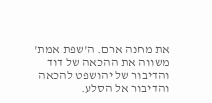את מחנה ארם. ה'שפת אמת' משווה את ההכאה של דוד והדיבור של יהושפט להכאה והדיבור אל הסלע.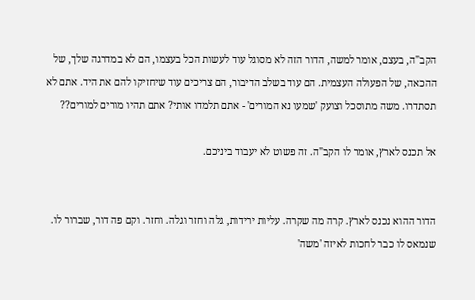הקב"ה, בעצם, אומר למשה, הדור הזה לא מסוגל עוד לעשות הכל בעצמו, הם לא במדרגה שלך, של ההכאה, של הפעולה העצמית. הם עוד בשלב הדיבור, הם צריכים עוד שיחזיקו להם את היד. אתם לא תסתדרו. משה מתוסכל וצועק 'שמעו נא המורים' - אתם תלמדו אותי? אתם תהיו מורים למורים??

אל תכנס לארץ, אומר לו הקב"ה. זה פשוט לא יעבוד ביניכם.


הדור ההוא נכנס לארץ. קרה מה שקרה. עליות ירידות, גלה וחזר וגלה. וחזר. וקם פה דור, שברור לו. שנמאס לו כבר לחכות לאיזה 'משה'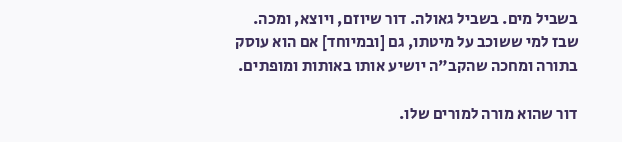בשביל מים. בשביל גאולה. דור שיוזם, ויוצא, ומכה. שבז למי ששוכב על מיטתו, גם [ובמיוחד] אם הוא עוסק בתורה ומחכה שהקב"ה יושיע אותו באותות ומופתים.

דור שהוא מורה למורים שלו.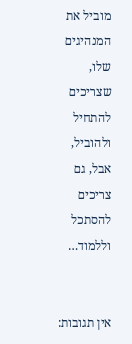מוביל את המנהיגים שלו, שצריכים להתחיל ולהוביל, אבל, גם צריכים להסתכל וללמוד…


אין תגובות: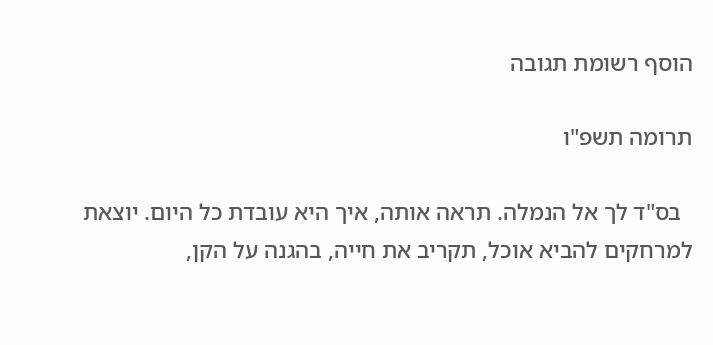הוסף רשומת תגובה

תרומה תשפ"ו

  בס"ד לך אל הנמלה. תראה אותה, איך היא עובדת כל היום. יוצאת למרחקים להביא אוכל, תקריב את חייה, בהגנה על הקן,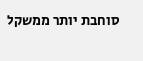סוחבת יותר ממשקל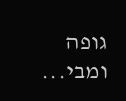גופה ומבי...